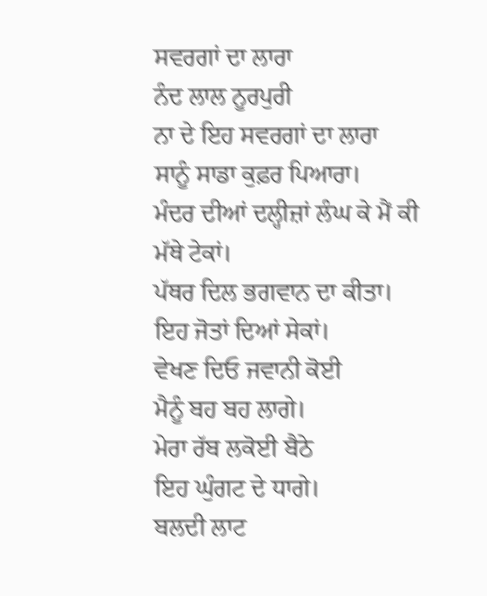ਸਵਰਗਾਂ ਦਾ ਲਾਰਾ
ਨੰਦ ਲਾਲ ਨੂਰਪੁਰੀ
ਨਾ ਦੇ ਇਹ ਸਵਰਗਾਂ ਦਾ ਲਾਰਾ
ਸਾਨੂੰ ਸਾਡਾ ਕੁਫ਼ਰ ਪਿਆਰਾ।
ਮੰਦਰ ਦੀਆਂ ਦਲ੍ਹੀਜ਼ਾਂ ਲੰਘ ਕੇ ਮੈਂ ਕੀ ਮੱਥੇ ਟੇਕਾਂ।
ਪੱਥਰ ਦਿਲ ਭਗਵਾਨ ਦਾ ਕੀਤਾ।
ਇਹ ਜੋਤਾਂ ਦਿਆਂ ਸੇਕਾਂ।
ਵੇਖਣ ਦਿਓ ਜਵਾਨੀ ਕੋਈ
ਮੈਨੂੰ ਬਹ ਬਹ ਲਾਗੇ।
ਮੇਰਾ ਰੱਬ ਲਕੋਈ ਬੈਠੇ
ਇਹ ਘੁੰਗਟ ਦੇ ਧਾਗੇ।
ਬਲਦੀ ਲਾਟ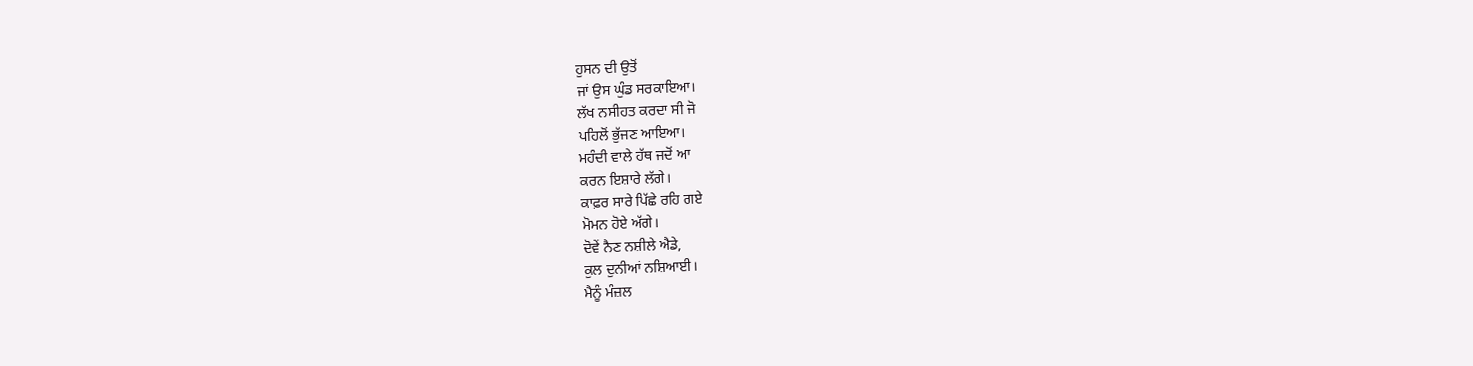ਹੁਸਨ ਦੀ ਉਤੋਂ
ਜਾਂ ਉਸ ਘੁੰਡ ਸਰਕਾਇਆ।
ਲੱਖ ਨਸੀਹਤ ਕਰਦਾ ਸੀ ਜੋ
ਪਹਿਲੋਂ ਭੁੱਜਣ ਆਇਆ।
ਮਹੰਦੀ ਵਾਲੇ ਹੱਥ ਜਦੋਂ ਆ
ਕਰਨ ਇਸ਼ਾਰੇ ਲੱਗੇ।
ਕਾਫ਼ਰ ਸਾਰੇ ਪਿੱਛੇ ਰਹਿ ਗਏ
ਮੋਮਨ ਹੋਏ ਅੱਗੇ।
ਦੋਵੇਂ ਨੈਣ ਨਸ਼ੀਲੇ ਐਡੇ,
ਕੁਲ ਦੁਨੀਆਂ ਨਸ਼ਿਆਈ।
ਮੈਨੂੰ ਮੰਜ਼ਲ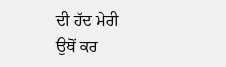ਦੀ ਹੱਦ ਮੇਰੀ
ਉਥੋਂ ਕਰ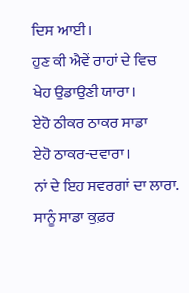ਦਿਸ ਆਈ।
ਹੁਣ ਕੀ ਐਵੇਂ ਰਾਹਾਂ ਦੇ ਵਿਚ
ਖੇਹ ਉਡਾਉਣੀ ਯਾਰਾ।
ਏਹੋ ਠੀਕਰ ਠਾਕਰ ਸਾਡਾ
ਏਹੋ ਠਾਕਰ-ਦਵਾਰਾ।
ਨਾਂ ਦੇ ਇਹ ਸਵਰਗਾਂ ਦਾ ਲਾਰਾ.
ਸਾਨੂੰ ਸਾਡਾ ਕੁਫ਼ਰ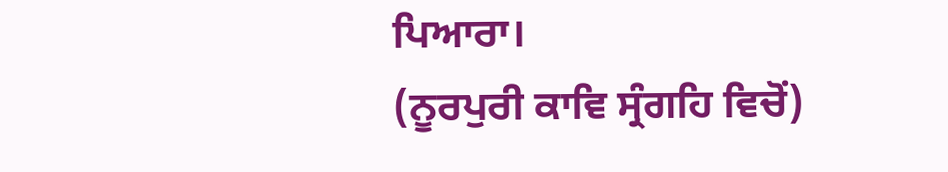ਪਿਆਰਾ।
(ਨੂਰਪੁਰੀ ਕਾਵਿ ਸ੍ਰੰਗਹਿ ਵਿਚੋਂ)